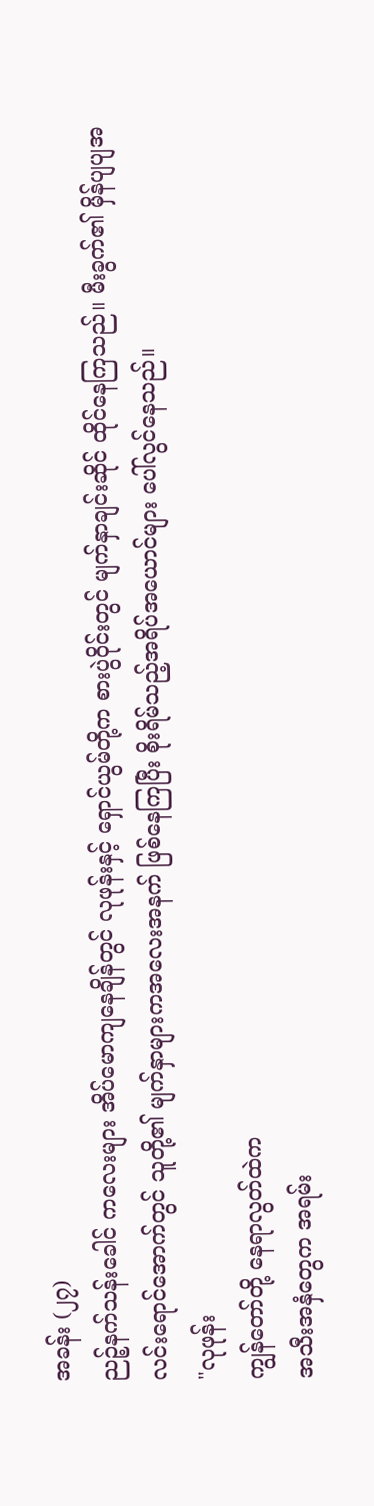အခန်း (၂၇)
ညဉ့်နက်သန်းခေါင် ကလေးများ အိပ်မောကျနေချိန်တွင် လုဖုန်းနှင့် ရှောင်ယွမ်တို့က စားပွဲဝိုင်းတွင် မျက်နှာချင်းဆိုင် ထိုင်နေကြသည်။ မီးခွက်၏ မှိန်ပျပျအလင်းရောင်အောက်တွင် သူတို့၏ မျက်နှာများကအလေးအနက် ဖြစ်နေကြပြီး စိုးရိမ်သည့်အရိပ်အယောင်များ ပေါ်လွင်နေသည်။
"လုဖုန်း
ကျွန်တော်တို့ နေရာလွတ်ထဲက
အသီးအနှံတွေက အရမ်း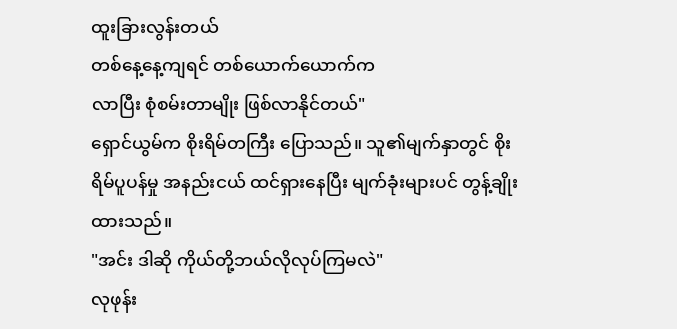ထူးခြားလွန်းတယ်
တစ်နေ့နေ့ကျရင် တစ်ယောက်ယောက်က
လာပြီး စုံစမ်းတာမျိုး ဖြစ်လာနိုင်တယ်"
ရှောင်ယွမ်က စိုးရိမ်တကြီး ပြောသည်။ သူ၏မျက်နှာတွင် စိုးရိမ်ပူပန်မှု အနည်းငယ် ထင်ရှားနေပြီး မျက်ခုံးများပင် တွန့်ချိုးထားသည်။
"အင်း ဒါဆို ကိုယ်တို့ဘယ်လိုလုပ်ကြမလဲ"
လုဖုန်း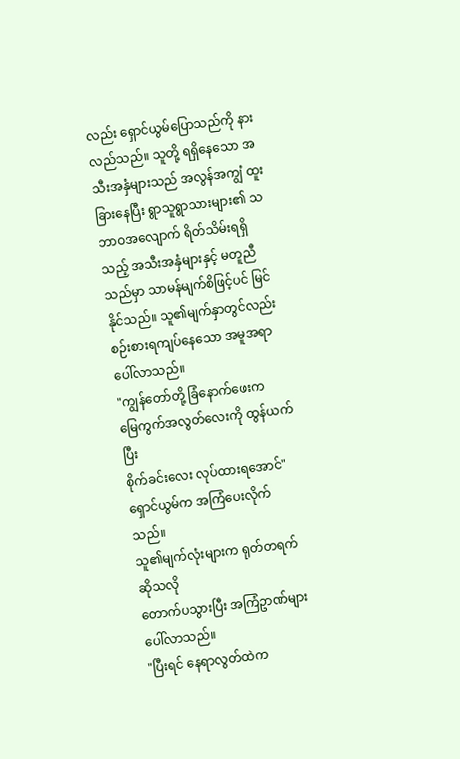လည်း ရှောင်ယွမ်ပြောသည်ကို နားလည်သည်။ သူတို့ ရရှိနေသော အသီးအနှံများသည် အလွန်အကျွံ ထူးခြားနေပြီး ရွာသူရွာသားများ၏ သဘာဝအလျောက် ရိတ်သိမ်းရရှိသည့် အသီးအနှံများနှင့် မတူညီသည်မှာ သာမန်မျက်စိဖြင့်ပင် မြင်နိုင်သည်။ သူ၏မျက်နှာတွင်လည်း စဉ်းစားရကျပ်နေသော အမူအရာပေါ်လာသည်။
"ကျွန်တော်တို့ ခြံနောက်ဖေးက
မြေကွက်အလွတ်လေးကို ထွန်ယက်ပြီး
စိုက်ခင်းလေး လုပ်ထားရအောင်"
ရှောင်ယွမ်က အကြံပေးလိုက်သည်။
သူ၏မျက်လုံးများက ရုတ်တရက်ဆိုသလို
တောက်ပသွားပြီး အကြံဥာဏ်များပေါ်လာသည်။
"ပြီးရင် နေရာလွတ်ထဲက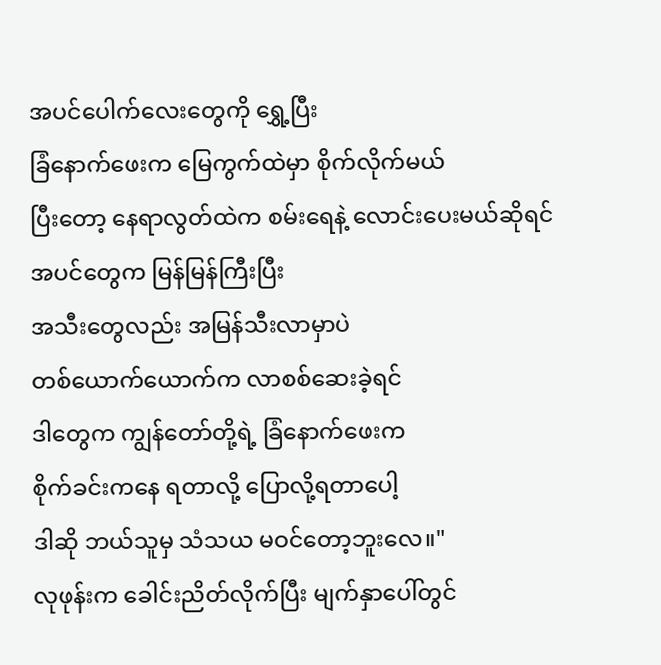အပင်ပေါက်လေးတွေကို ရွှေ့ပြီး
ခြံနောက်ဖေးက မြေကွက်ထဲမှာ စိုက်လိုက်မယ်
ပြီးတော့ နေရာလွတ်ထဲက စမ်းရေနဲ့ လောင်းပေးမယ်ဆိုရင် အပင်တွေက မြန်မြန်ကြီးပြီး
အသီးတွေလည်း အမြန်သီးလာမှာပဲ
တစ်ယောက်ယောက်က လာစစ်ဆေးခဲ့ရင်
ဒါတွေက ကျွန်တော်တို့ရဲ့ ခြံနောက်ဖေးက
စိုက်ခင်းကနေ ရတာလို့ ပြောလို့ရတာပေါ့
ဒါဆို ဘယ်သူမှ သံသယ မဝင်တော့ဘူးလေ။"
လုဖုန်းက ခေါင်းညိတ်လိုက်ပြီး မျက်နှာပေါ်တွင်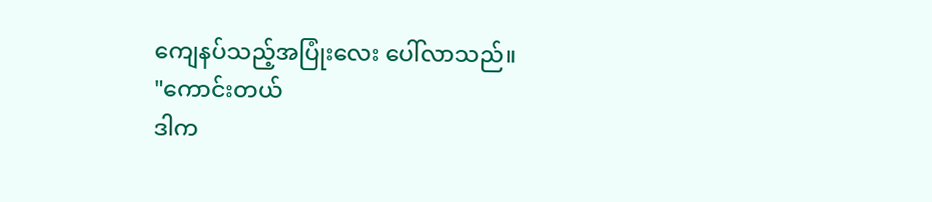ကျေနပ်သည့်အပြုံးလေး ပေါ်လာသည်။
"ကောင်းတယ်
ဒါက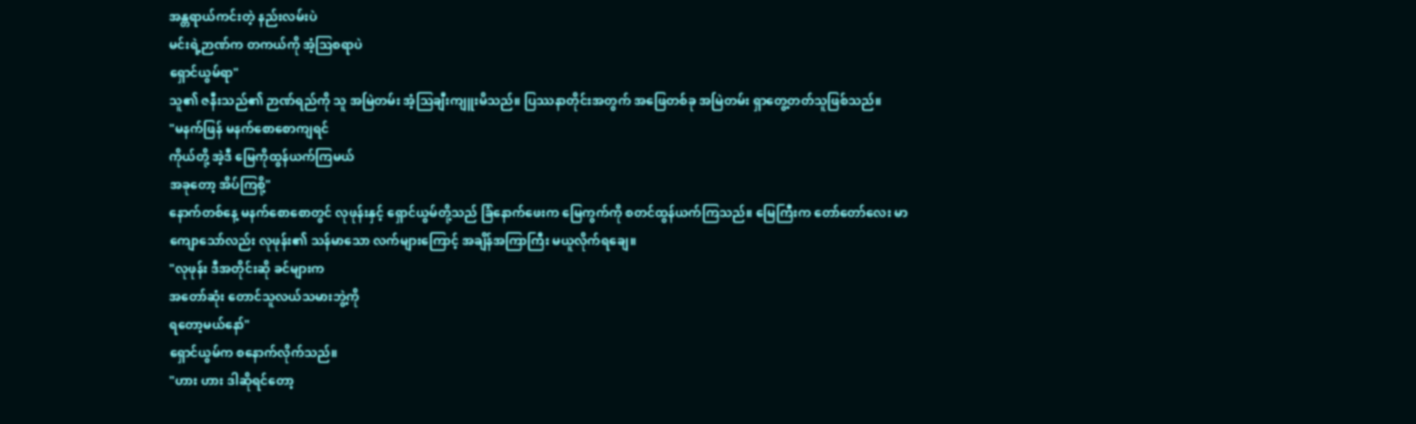အန္တရာယ်ကင်းတဲ့ နည်းလမ်းပဲ
မင်းရဲ့ဉာဏ်က တကယ်ကို အံ့ဩစရာပဲ
ရှောင်ယွမ်ရာ"
သူ၏ ဇနီးသည်၏ ဉာဏ်ရည်ကို သူ အမြဲတမ်း အံ့သြချီးကျူးမိသည်။ ပြဿနာတိုင်းအတွက် အဖြေတစ်ခု အမြဲတမ်း ရှာတွေ့တတ်သူဖြစ်သည်။
"မနက်ဖြန် မနက်စောစောကျရင်
ကိုယ်တို့ အဲ့ဒီ မြေကိုထွန်ယက်ကြမယ်
အခုတော့ အိပ်ကြစို့"
နောက်တစ်နေ့ မနက်စောစောတွင် လုဖုန်းနှင့် ရှောင်ယွမ်တို့သည် ခြံနောက်ဖေးက မြေကွက်ကို စတင်ထွန်ယက်ကြသည်။ မြေကြီးက တော်တော်လေး မာကျောသော်လည်း လုဖုန်း၏ သန်မာသော လက်များကြောင့် အချိန်အကြာကြီး မယူလိုက်ရချေ။
"လုဖုန်း ဒီအတိုင်းဆို ခင်များက
အတော်ဆုံး တောင်သူလယ်သမားဘွဲ့ကို
ရတော့မယ်နော်"
ရှောင်ယွမ်က စနောက်လိုက်သည်။
"ဟား ဟား ဒါဆိုရင်တော့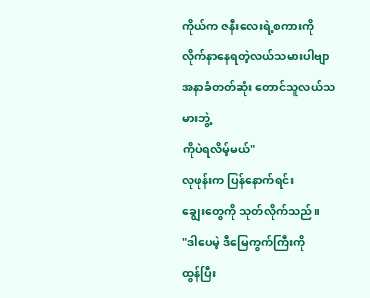ကိုယ်က ဇနီးလေးရဲ့စကားကို
လိုက်နာနေရတဲ့လယ်သမားပါဗျာ
အနာခံတတ်ဆုံး တောင်သူလယ်သမားဘွဲ့
ကိုပဲရလိမ့်မယ်"
လုဖုန်းက ပြန်နောက်ရင်း
ချွေးတွေကို သုတ်လိုက်သည်။
"ဒါပေမဲ့ ဒီမြေကွက်ကြီးကို
ထွန်ပြီး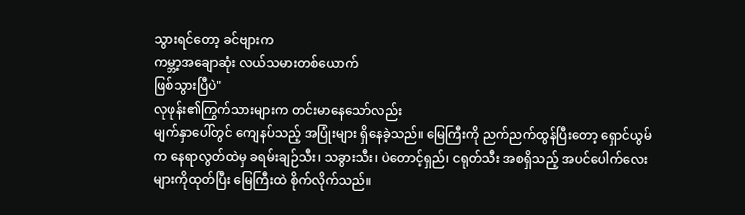သွားရင်တော့ ခင်ဗျားက
ကမ္ဘာ့အချောဆုံး လယ်သမားတစ်ယောက်
ဖြစ်သွားပြီပဲ"
လုဖုန်း၏ကြွက်သားများက တင်းမာနေသော်လည်း
မျက်နှာပေါ်တွင် ကျေနပ်သည့် အပြုံးများ ရှိနေခဲ့သည်။ မြေကြီးကို ညက်ညက်ထွန်ပြီးတော့ ရှောင်ယွမ်က နေရာလွတ်ထဲမှ ခရမ်းချဉ်သီး၊ သခွားသီး၊ ပဲတောင့်ရှည်၊ ငရုတ်သီး အစရှိသည့် အပင်ပေါက်လေးများကိုထုတ်ပြီး မြေကြီးထဲ စိုက်လိုက်သည်။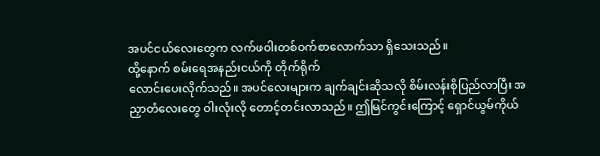အပင်ငယ်လေးတွေက လက်ဖဝါးတစ်ဝက်စာလောက်သာ ရှိသေးသည်။
ထို့နောက် စမ်းရေအနည်းငယ်ကို တိုက်ရိုက်
လောင်းပေးလိုက်သည်။ အပင်လေးများက ချက်ချင်းဆိုသလို စိမ်းလန်းစိုပြည်လာပြီး အညှာတံလေးတွေ ဝါးလုံးလို တောင့်တင်းလာသည်။ ဤမြင်ကွင်းကြောင့် ရှောင်ယွမ်ကိုယ်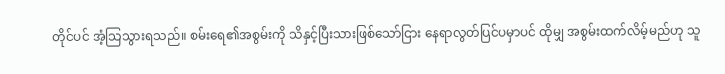တိုင်ပင် အံ့သြသွားရသည်။ စမ်းရေ၏အစွမ်းကို သိနှင့်ပြီးသားဖြစ်သော်ငြား နေရာလွတ်ပြင်ပမှာပင် ထိုမျှ အစွမ်းထက်လိမ့်မည်ဟု သူ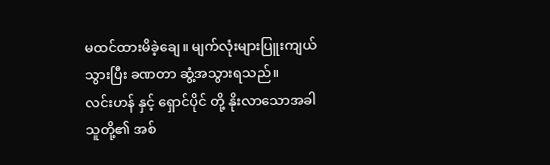မထင်ထားမိခဲ့ချေ။ မျက်လုံးများပြူးကျယ်သွားပြီး ခဏတာ ဆွံ့အသွားရသည်။
လင်းဟန် နှင့် ရှောင်ပိုင် တို့ နိုးလာသောအခါ
သူတို့၏ အစ်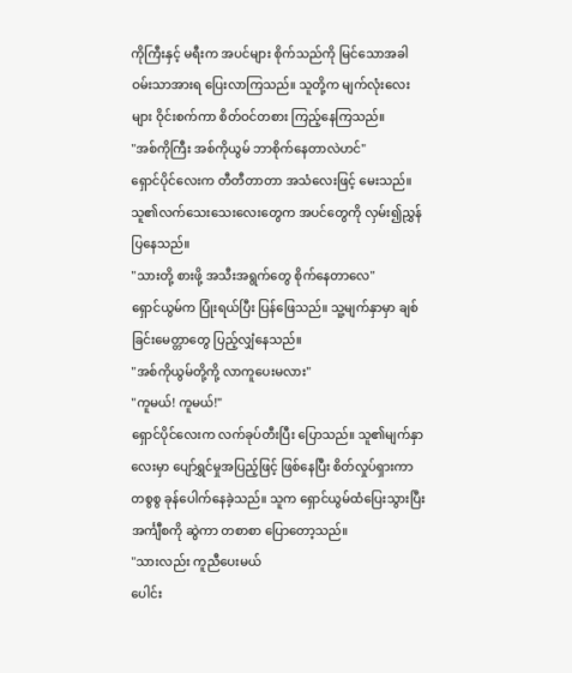ကိုကြီးနှင့် မရီးက အပင်များ စိုက်သည်ကို မြင်သောအခါ ဝမ်းသာအားရ ပြေးလာကြသည်။ သူတို့က မျက်လုံးလေးများ ဝိုင်းစက်ကာ စိတ်ဝင်တစား ကြည့်နေကြသည်။
"အစ်ကိုကြီး အစ်ကိုယွမ် ဘာစိုက်နေတာလဲဟင်"
ရှောင်ပိုင်လေးက တီတီတာတာ အသံလေးဖြင့် မေးသည်။ သူ၏လက်သေးသေးလေးတွေက အပင်တွေကို လှမ်း၍ညွှန်ပြနေသည်။
"သားတို့ စားဖို့ အသီးအရွက်တွေ စိုက်နေတာလေ"
ရှောင်ယွမ်က ပြုံးရယ်ပြီး ပြန်ဖြေသည်။ သူ့မျက်နှာမှာ ချစ်ခြင်းမေတ္တာတွေ ပြည့်လျှံနေသည်။
"အစ်ကိုယွမ်တို့ကို့ လာကူပေးမလား"
"ကူမယ်! ကူမယ်!"
ရှောင်ပိုင်လေးက လက်ခုပ်တီးပြီး ပြောသည်။ သူ၏မျက်နှာလေးမှာ ပျော်ရွှင်မှုအပြည့်ဖြင့် ဖြစ်နေပြီး စိတ်လှုပ်ရှားကာ တစွစွ ခုန်ပေါက်နေခဲ့သည်။ သူက ရှောင်ယွမ်ထံပြေးသွားပြီး အင်္ကျီစကို ဆွဲကာ တစာစာ ပြောတော့သည်။
"သားလည်း ကူညီပေးမယ်
ပေါင်း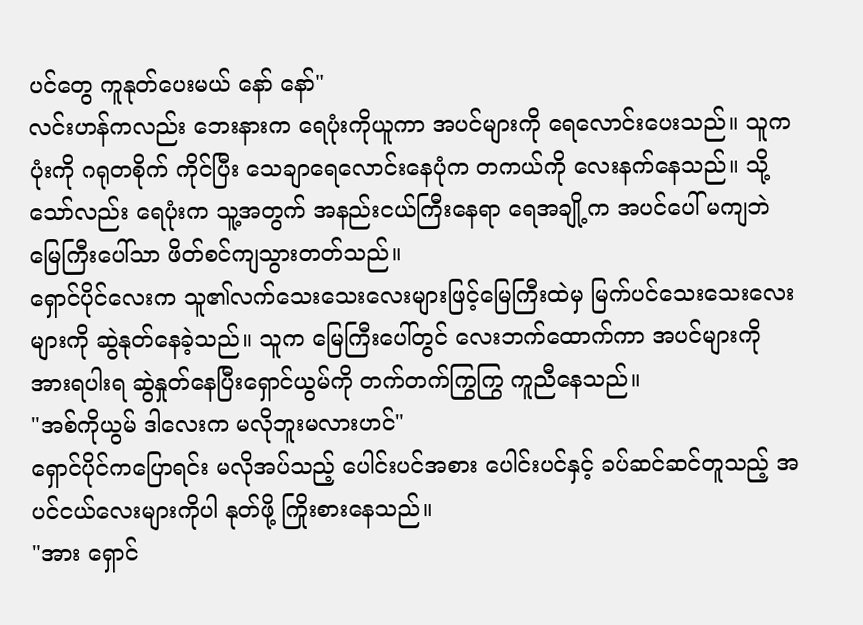ပင်တွေ ကူနုတ်ပေးမယ် နော် နော်"
လင်းဟန်ကလည်း ဘေးနားက ရေပုံးကိုယူကာ အပင်များကို ရေလောင်းပေးသည်။ သူက ပုံးကို ဂရုတစိုက် ကိုင်ပြီး သေချာရေလောင်းနေပုံက တကယ်ကို လေးနက်နေသည်။ သို့သော်လည်း ရေပုံးက သူ့အတွက် အနည်းငယ်ကြီးနေရာ ရေအချို့က အပင်ပေါ် မကျဘဲ မြေကြီးပေါ်သာ ဖိတ်စင်ကျသွားတတ်သည်။
ရှောင်ပိုင်လေးက သူ၏လက်သေးသေးလေးများဖြင့်မြေကြီးထဲမှ မြက်ပင်သေးသေးလေးများကို ဆွဲနုတ်နေခဲ့သည်။ သူက မြေကြီးပေါ်တွင် လေးဘက်ထောက်ကာ အပင်များကို အားရပါးရ ဆွဲနှုတ်နေပြီးရှောင်ယွမ်ကို တက်တက်ကြွကြွ ကူညီနေသည်။
"အစ်ကိုယွမ် ဒါလေးက မလိုဘူးမလားဟင်"
ရှောင်ပိုင်ကပြောရင်း မလိုအပ်သည့် ပေါင်းပင်အစား ပေါင်းပင်နှင့် ခပ်ဆင်ဆင်တူသည့် အပင်ငယ်လေးများကိုပါ နုတ်ဖို့ ကြိုးစားနေသည်။
"အား ရှောင်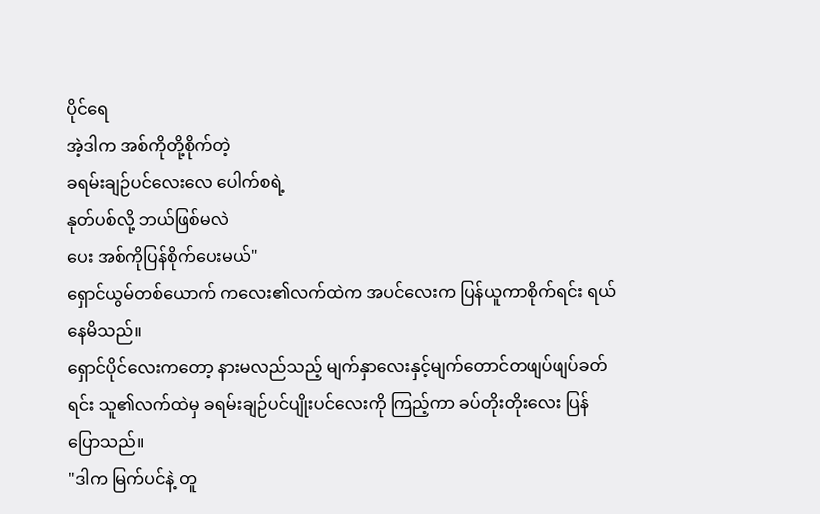ပိုင်ရေ
အဲ့ဒါက အစ်ကိုတို့စိုက်တဲ့
ခရမ်းချဉ်ပင်လေးလေ ပေါက်စရဲ့
နုတ်ပစ်လို့ ဘယ်ဖြစ်မလဲ
ပေး အစ်ကိုပြန်စိုက်ပေးမယ်"
ရှောင်ယွမ်တစ်ယောက် ကလေး၏လက်ထဲက အပင်လေးက ပြန်ယူကာစိုက်ရင်း ရယ်နေမိသည်။
ရှောင်ပိုင်လေးကတော့ နားမလည်သည့် မျက်နှာလေးနှင့်မျက်တောင်တဖျပ်ဖျပ်ခတ်ရင်း သူ၏လက်ထဲမှ ခရမ်းချဉ်ပင်ပျိုးပင်လေးကို ကြည့်ကာ ခပ်တိုးတိုးလေး ပြန်ပြောသည်။
"ဒါက မြက်ပင်နဲ့ တူ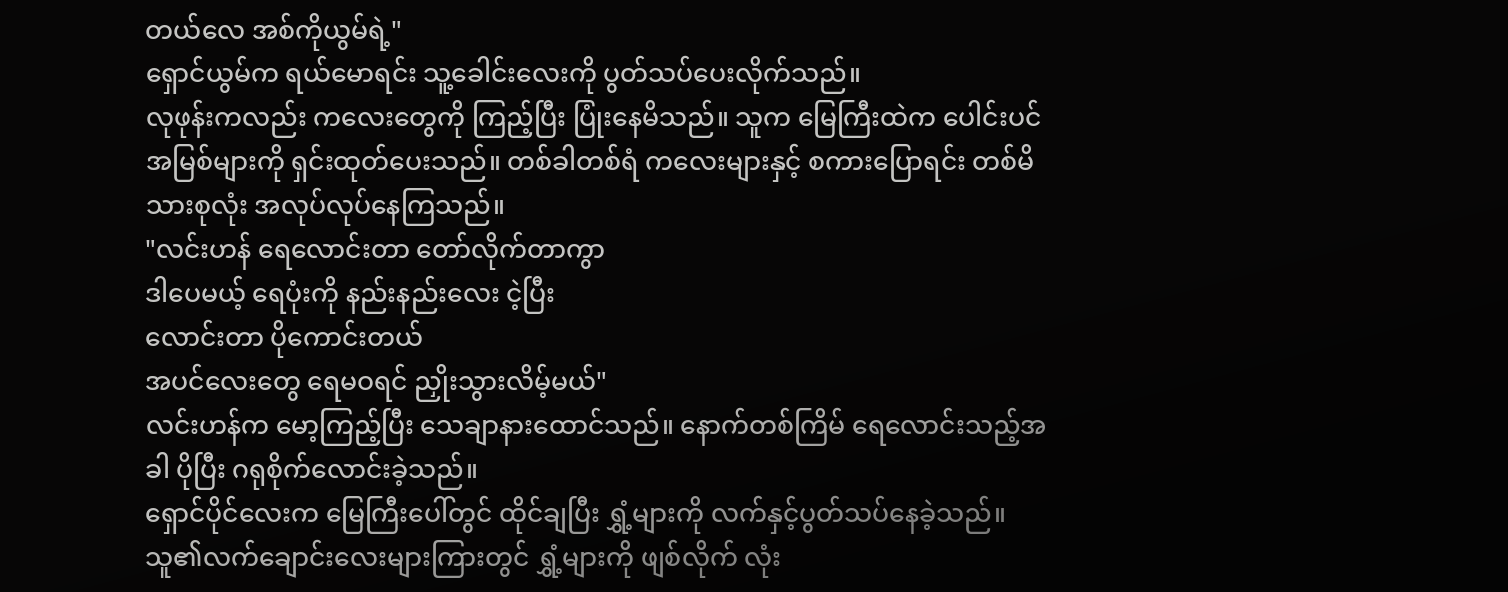တယ်လေ အစ်ကိုယွမ်ရဲ့"
ရှောင်ယွမ်က ရယ်မောရင်း သူ့ခေါင်းလေးကို ပွတ်သပ်ပေးလိုက်သည်။
လုဖုန်းကလည်း ကလေးတွေကို ကြည့်ပြီး ပြုံးနေမိသည်။ သူက မြေကြီးထဲက ပေါင်းပင်အမြစ်များကို ရှင်းထုတ်ပေးသည်။ တစ်ခါတစ်ရံ ကလေးများနှင့် စကားပြောရင်း တစ်မိသားစုလုံး အလုပ်လုပ်နေကြသည်။
"လင်းဟန် ရေလောင်းတာ တော်လိုက်တာကွာ
ဒါပေမယ့် ရေပုံးကို နည်းနည်းလေး ငဲ့ပြီး
လောင်းတာ ပိုကောင်းတယ်
အပင်လေးတွေ ရေမဝရင် ညှိုးသွားလိမ့်မယ်"
လင်းဟန်က မော့ကြည့်ပြီး သေချာနားထောင်သည်။ နောက်တစ်ကြိမ် ရေလောင်းသည့်အခါ ပိုပြီး ဂရုစိုက်လောင်းခဲ့သည်။
ရှောင်ပိုင်လေးက မြေကြီးပေါ်တွင် ထိုင်ချပြီး ရွှံ့များကို လက်နှင့်ပွတ်သပ်နေခဲ့သည်။ သူ၏လက်ချောင်းလေးများကြားတွင် ရွှံ့များကို ဖျစ်လိုက် လုံး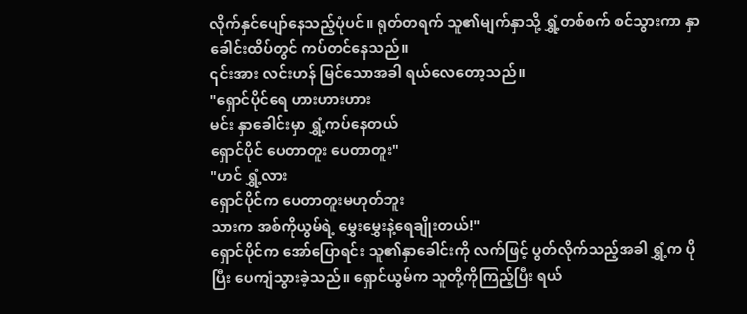လိုက်နှင်ပျော်နေသည့်ပုံပင်။ ရုတ်တရက် သူ၏မျက်နှာသို့ ရွှံ့တစ်စက် စင်သွားကာ နှာခေါင်းထိပ်တွင် ကပ်တင်နေသည်။
၎င်းအား လင်းဟန် မြင်သောအခါ ရယ်လေတော့သည်။
"ရှောင်ပိုင်ရေ ဟားဟားဟား
မင်း နှာခေါင်းမှာ ရွှံ့ကပ်နေတယ်
ရှောင်ပိုင် ပေတာတူး ပေတာတူး"
"ဟင် ရွှံ့လား
ရှောင်ပိုင်က ပေတာတူးမဟုတ်ဘူး
သားက အစ်ကိုယွမ်ရဲ့ မွှေးမွှေးနဲ့ရေချိုးတယ်!"
ရှောင်ပိုင်က အော်ပြောရင်း သူ၏နှာခေါင်းကို လက်ဖြင့် ပွတ်လိုက်သည့်အခါ ရွှံ့က ပိုပြီး ပေကျံသွားခဲ့သည်။ ရှောင်ယွမ်က သူတို့ကိုကြည့်ပြီး ရယ်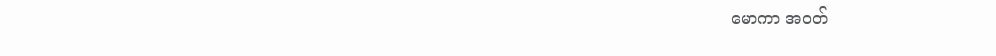မောကာ အဝတ်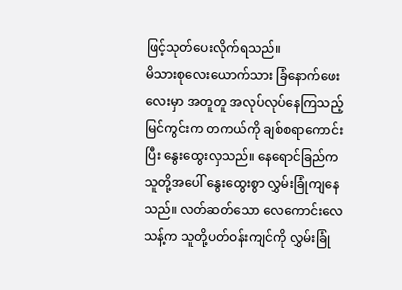ဖြင့်သုတ်ပေးလိုက်ရသည်။
မိသားစုလေးယောက်သား ခြံနောက်ဖေးလေးမှာ အတူတူ အလုပ်လုပ်နေကြသည့် မြင်ကွင်းက တကယ်ကို ချစ်စရာကောင်းပြီး နွေးထွေးလှသည်။ နေရောင်ခြည်က သူတို့အပေါ် နွေးထွေးစွာ လွှမ်းခြုံကျနေသည်။ လတ်ဆတ်သော လေကောင်းလေသန့်က သူတို့ပတ်ဝန်းကျင်ကို လွှမ်းခြုံ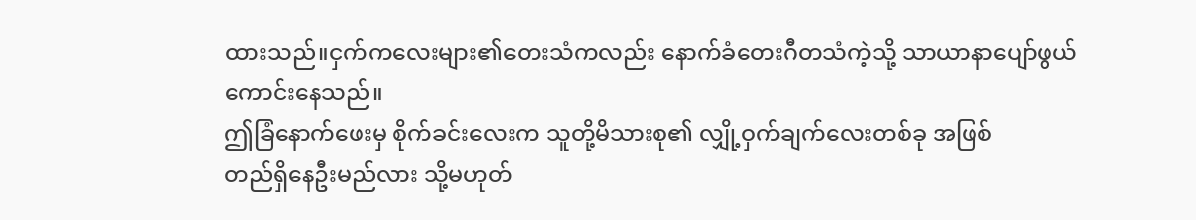ထားသည်။ငှက်ကလေးများ၏တေးသံကလည်း နောက်ခံတေးဂီတသံကဲ့သို့ သာယာနာပျော်ဖွယ်ကောင်းနေသည်။
ဤခြံနောက်ဖေးမှ စိုက်ခင်းလေးက သူတို့မိသားစု၏ လျှို့ဝှက်ချက်လေးတစ်ခု အဖြစ်
တည်ရှိနေဦးမည်လား သို့မဟုတ်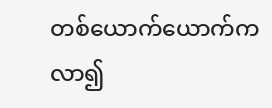တစ်ယောက်ယောက်က လာ၍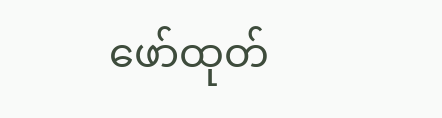ဖော်ထုတ်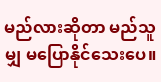မည်လားဆိုတာ မည်သူမျှ မပြောနိုင်သေးပေ။